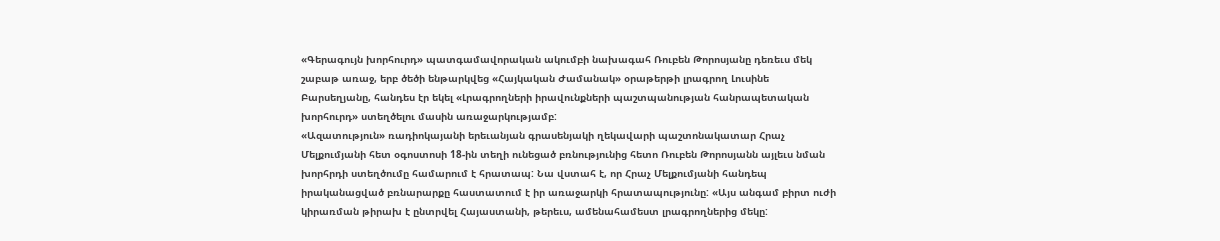«Գերագույն խորհուրդ» պատգամավորական ակումբի նախագահ Ռուբեն Թորոսյանը դեռեւս մեկ շաբաթ առաջ, երբ ծեծի ենթարկվեց «Հայկական Ժամանակ» օրաթերթի լրագրող Լուսինե Բարսեղյանը, հանդես էր եկել «Լրագրողների իրավունքների պաշտպանության հանրապետական խորհուրդ» ստեղծելու մասին առաջարկությամբ:
«Ազատություն» ռադիոկայանի երեւանյան գրասենյակի ղեկավարի պաշտոնակատար Հրաչ Մելքումյանի հետ օգոստոսի 18-ին տեղի ունեցած բռնությունից հետո Ռուբեն Թորոսյանն այլեւս նման խորհրդի ստեղծումը համարում է հրատապ: Նա վստահ է, որ Հրաչ Մելքումյանի հանդեպ իրականացված բռնարարքը հաստատում է իր առաջարկի հրատապությունը: «Այս անգամ բիրտ ուժի կիրառման թիրախ է ընտրվել Հայաստանի, թերեւս, ամենահամեստ լրագրողներից մեկը: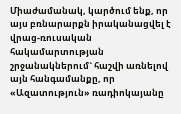Միաժամանակ, կարծում ենք, որ այս բռնարարքն իրականացվել է վրաց-ռուսական հակամարտության շրջանակներում` հաշվի առնելով այն հանգամանքը, որ «Ազատություն» ռադիոկայանը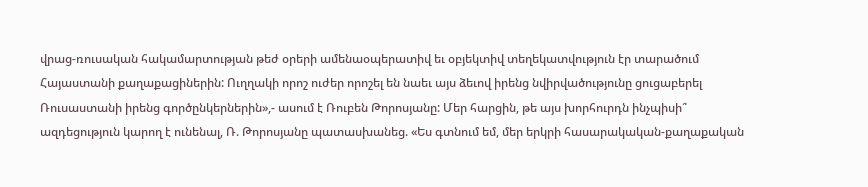վրաց-ռուսական հակամարտության թեժ օրերի ամենաօպերատիվ եւ օբյեկտիվ տեղեկատվություն էր տարածում Հայաստանի քաղաքացիներին: Ուղղակի որոշ ուժեր որոշել են նաեւ այս ձեւով իրենց նվիրվածությունը ցուցաբերել Ռուսաստանի իրենց գործընկերներին»,- ասում է Ռուբեն Թորոսյանը: Մեր հարցին, թե այս խորհուրդն ինչպիսի՞ ազդեցություն կարող է ունենալ, Ռ. Թորոսյանը պատասխանեց. «Ես գտնում եմ, մեր երկրի հասարակական-քաղաքական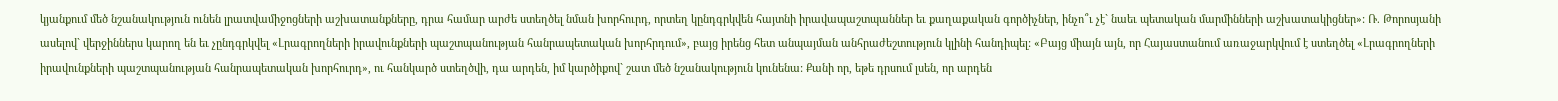կյանքում մեծ նշանակություն ունեն լրատվամիջոցների աշխատանքները, դրա համար արժե ստեղծել նման խորհուրդ, որտեղ կընդգրկվեն հայտնի իրավապաշտպաններ եւ քաղաքական գործիչներ, ինչո՞ւ չէ` նաեւ պետական մարմինների աշխատակիցներ»: Ռ. Թորոսյանի ասելով` վերջիններս կարող են եւ չընդգրկվել «Լրագրողների իրավունքների պաշտպանության հանրապետական խորհրդում», բայց իրենց հետ անպայման անհրաժեշտություն կլինի հանդիպել: «Բայց միայն այն, որ Հայաստանում առաջարկվում է ստեղծել «Լրագրողների իրավունքների պաշտպանության հանրապետական խորհուրդ», ու հանկարծ ստեղծվի, դա արդեն, իմ կարծիքով` շատ մեծ նշանակություն կունենա: Քանի որ, եթե դրսում լսեն, որ արդեն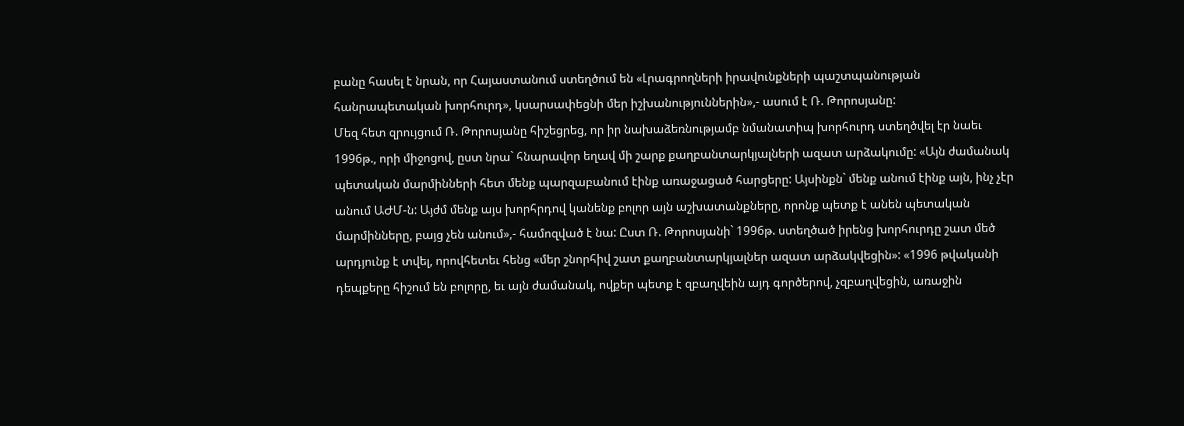բանը հասել է նրան, որ Հայաստանում ստեղծում են «Լրագրողների իրավունքների պաշտպանության հանրապետական խորհուրդ», կսարսափեցնի մեր իշխանություններին»,- ասում է Ռ. Թորոսյանը:
Մեզ հետ զրույցում Ռ. Թորոսյանը հիշեցրեց, որ իր նախաձեռնությամբ նմանատիպ խորհուրդ ստեղծվել էր նաեւ 1996թ., որի միջոցով, ըստ նրա` հնարավոր եղավ մի շարք քաղբանտարկյալների ազատ արձակումը: «Այն ժամանակ պետական մարմինների հետ մենք պարզաբանում էինք առաջացած հարցերը: Այսինքն` մենք անում էինք այն, ինչ չէր անում ԱԺՄ-ն: Այժմ մենք այս խորհրդով կանենք բոլոր այն աշխատանքները, որոնք պետք է անեն պետական մարմինները, բայց չեն անում»,- համոզված է նա: Ըստ Ռ. Թորոսյանի` 1996թ. ստեղծած իրենց խորհուրդը շատ մեծ արդյունք է տվել, որովհետեւ հենց «մեր շնորհիվ շատ քաղբանտարկյալներ ազատ արձակվեցին»: «1996 թվականի դեպքերը հիշում են բոլորը, եւ այն ժամանակ, ովքեր պետք է զբաղվեին այդ գործերով, չզբաղվեցին, առաջին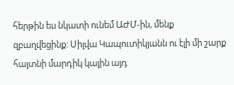հերթին ես նկատի ունեմ ԱԺՄ-ին, մենք զբաղվեցինք: Սիլվա Կապուտիկյանն ու էլի մի շարք հայտնի մարդիկ կային այդ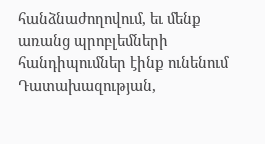հանձնաժողովում, եւ մենք առանց պրոբլեմների հանդիպումներ էինք ունենում Դատախազության,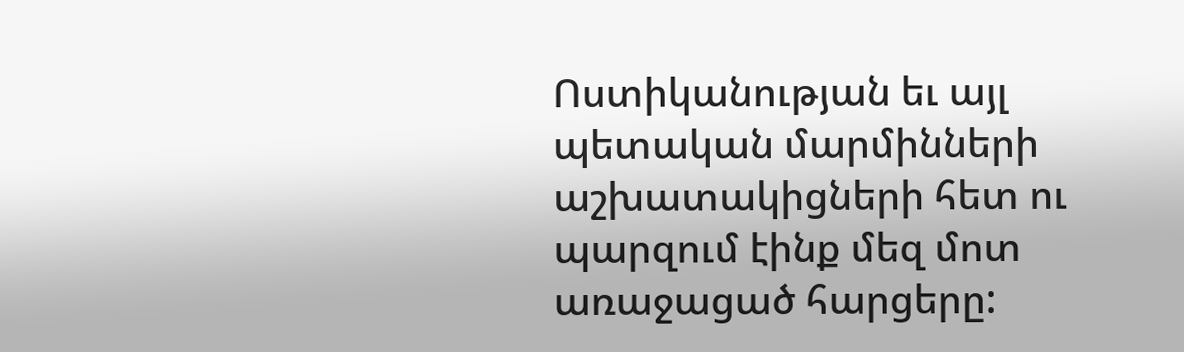Ոստիկանության եւ այլ պետական մարմինների աշխատակիցների հետ ու պարզում էինք մեզ մոտ առաջացած հարցերը: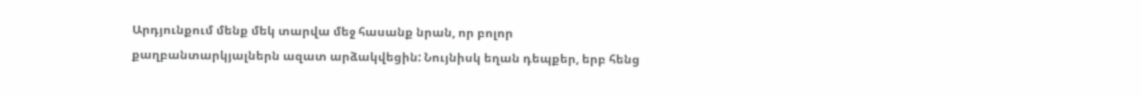Արդյունքում մենք մեկ տարվա մեջ հասանք նրան, որ բոլոր քաղբանտարկյալներն ազատ արձակվեցին: Նույնիսկ եղան դեպքեր, երբ հենց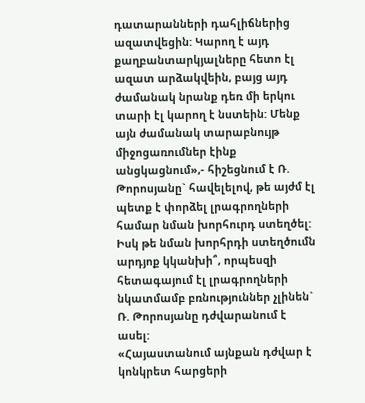դատարանների դահլիճներից ազատվեցին: Կարող է այդ քաղբանտարկյալները հետո էլ ազատ արձակվեին, բայց այդ ժամանակ նրանք դեռ մի երկու տարի էլ կարող է նստեին: Մենք այն ժամանակ տարաբնույթ միջոցառումներ էինք անցկացնում»,- հիշեցնում է Ռ. Թորոսյանը` հավելելով, թե այժմ էլ պետք է փորձել լրագրողների համար նման խորհուրդ ստեղծել:
Իսկ թե նման խորհրդի ստեղծումն արդյոք կկանխի՞, որպեսզի հետագայում էլ լրագրողների նկատմամբ բռնություններ չլինեն` Ռ. Թորոսյանը դժվարանում է ասել:
«Հայաստանում այնքան դժվար է կոնկրետ հարցերի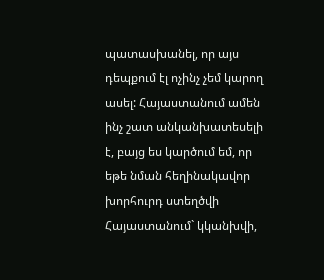պատասխանել, որ այս դեպքում էլ ոչինչ չեմ կարող ասել: Հայաստանում ամեն ինչ շատ անկանխատեսելի է, բայց ես կարծում եմ, որ եթե նման հեղինակավոր խորհուրդ ստեղծվի Հայաստանում` կկանխվի,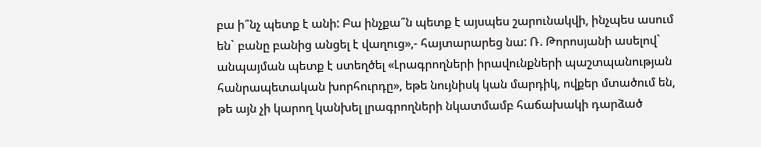բա ի՞նչ պետք է անի: Բա ինչքա՞ն պետք է այսպես շարունակվի, ինչպես ասում են` բանը բանից անցել է վաղուց»,- հայտարարեց նա: Ռ. Թորոսյանի ասելով` անպայման պետք է ստեղծել «Լրագրողների իրավունքների պաշտպանության հանրապետական խորհուրդը», եթե նույնիսկ կան մարդիկ, ովքեր մտածում են, թե այն չի կարող կանխել լրագրողների նկատմամբ հաճախակի դարձած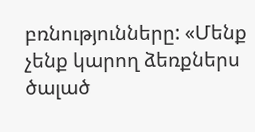բռնությունները: «Մենք չենք կարող ձեռքներս ծալած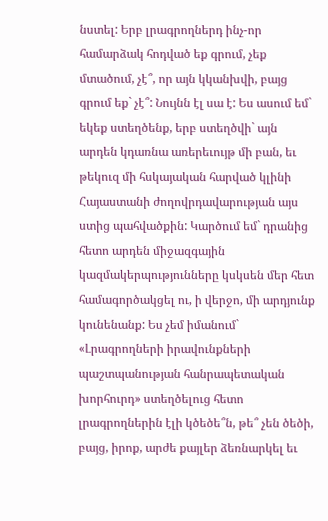նստել: Երբ լրագրողներդ ինչ-որ համարձակ հոդված եք գրում, չեք մտածում, չէ՞, որ այն կկանխվի, բայց գրում եք` չէ՞: Նույնն էլ սա է: Ես ասում եմ` եկեք ստեղծենք, երբ ստեղծվի` այն արդեն կդառնա առերեւույթ մի բան, եւ թեկուզ մի հսկայական հարված կլինի Հայաստանի ժողովրդավարության այս ստից պահվածքին: Կարծում եմ` դրանից հետո արդեն միջազգային կազմակերպությունները կսկսեն մեր հետ համագործակցել ու, ի վերջո, մի արդյունք կունենանք: Ես չեմ իմանում` «Լրագրողների իրավունքների պաշտպանության հանրապետական խորհուրդ» ստեղծելուց հետո լրագրողներին էլի կծեծե՞ն, թե՞ չեն ծեծի, բայց, իրոք, արժե քայլեր ձեռնարկել եւ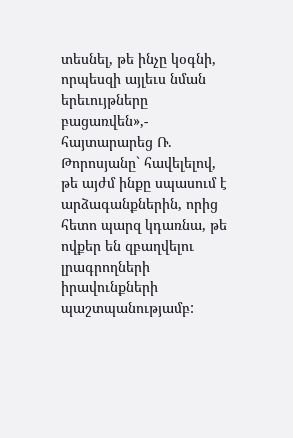տեսնել, թե ինչը կօգնի, որպեսզի այլեւս նման երեւույթները բացառվեն»,- հայտարարեց Ռ. Թորոսյանը` հավելելով, թե այժմ ինքը սպասում է արձագանքներին, որից հետո պարզ կդառնա, թե ովքեր են զբաղվելու լրագրողների իրավունքների պաշտպանությամբ: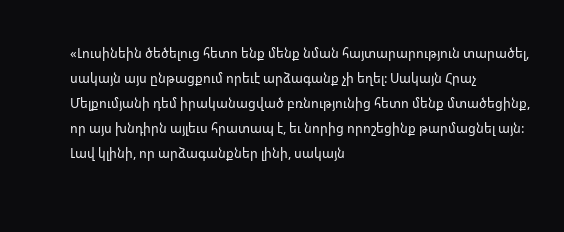«Լուսինեին ծեծելուց հետո ենք մենք նման հայտարարություն տարածել, սակայն այս ընթացքում որեւէ արձագանք չի եղել: Սակայն Հրաչ Մելքումյանի դեմ իրականացված բռնությունից հետո մենք մտածեցինք, որ այս խնդիրն այլեւս հրատապ է, եւ նորից որոշեցինք թարմացնել այն: Լավ կլինի, որ արձագանքներ լինի, սակայն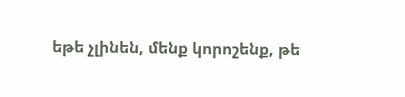եթե չլինեն, մենք կորոշենք, թե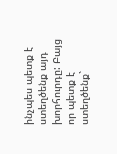ինչպես պետք է ստեղծենք այդ խորհուրդը: Բայց որ պետք է ստեղծենք`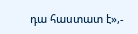դա հաստատ է»,-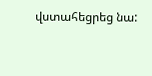վստահեցրեց նա: